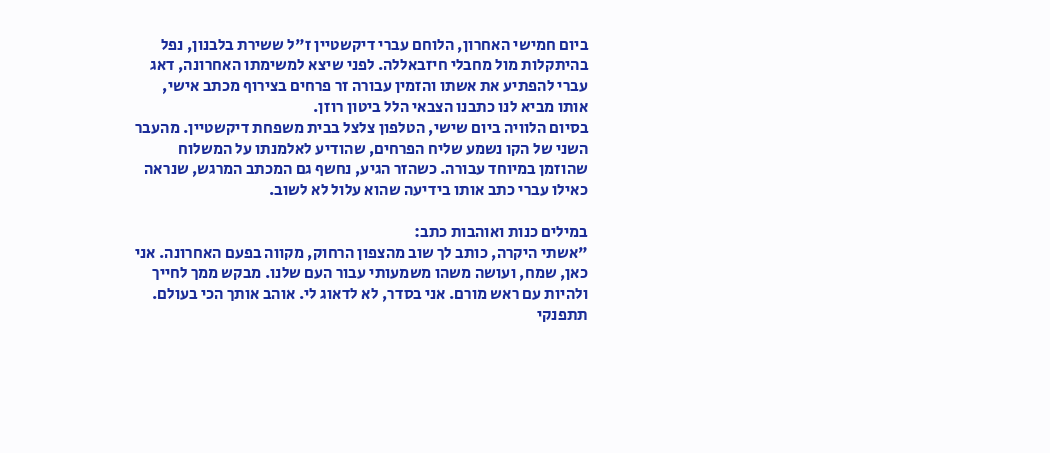ביום חמישי האחרון, הלוחם עברי דיקשטיין ז"ל ששירת בלבנון, נפל בהיתקלות מול מחבלי חיזבאללה. לפני שיצא למשימתו האחרונה, דאג עברי להפתיע את אשתו והזמין עבורה זר פרחים בצירוף מכתב אישי, אותו מביא לנו כתבנו הצבאי הלל ביטון רוזן.
בסיום הלוויה ביום שישי, הטלפון צלצל בבית משפחת דיקשטיין. מהעבר השני של הקו נשמע שליח הפרחים, שהודיע לאלמנתו על המשלוח שהוזמן במיוחד עבורה. כשהזר הגיע, נחשף גם המכתב המרגש, שנראה כאילו עברי כתב אותו בידיעה שהוא עלול לא לשוב.

במילים כנות ואוהבות כתב:
"אשתי היקרה, כותב לך שוב מהצפון הרחוק, מקווה בפעם האחרונה. אני כאן, שמח, ועושה משהו משמעותי עבור העם שלנו. מבקש ממך לחייך ולהיות עם ראש מורם. אני בסדר, לא לדאוג לי. אוהב אותך הכי בעולם. תתפנקי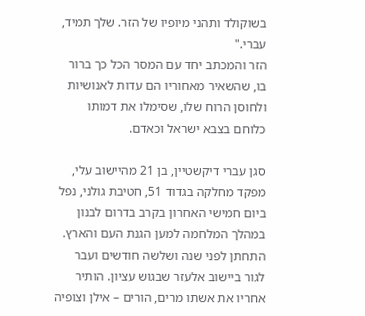בשוקולד ותהני מיופיו של הזר. שלך תמיד, עברי."
הזר והמכתב יחד עם המסר הכל כך ברור בו, שהשאיר מאחוריו הם עדות לאנושיות ולחוסן הרוח שלו, שסימלו את דמותו כלוחם בצבא ישראל וכאדם.

סגן עברי דיקשטיין, בן 21 מהיישוב עלי, מפקד מחלקה בגדוד 51, חטיבת גולני, נפל ביום חמישי האחרון בקרב בדרום לבנון במהלך המלחמה למען הגנת העם והארץ.
התחתן לפני שנה ושלשה חודשים ועבר לגור ביישוב אלעזר שבגוש עציון. הותיר אחריו את אשתו מרים, הורים – אילן וצופיה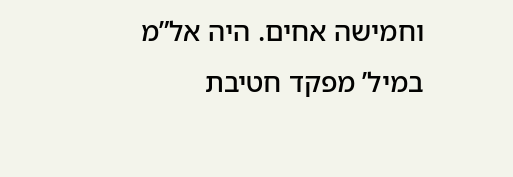וחמישה אחים. היה אל”מ במיל’ מפקד חטיבת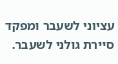עציוני לשעבר ומפקד סיירת גולני לשעבר.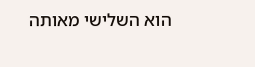הוא השלישי מאותה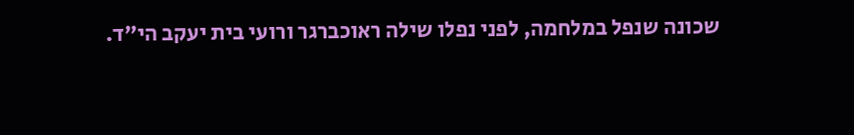שכונה שנפל במלחמה, לפני נפלו שילה ראוכברגר ורועי בית יעקב הי”ד.